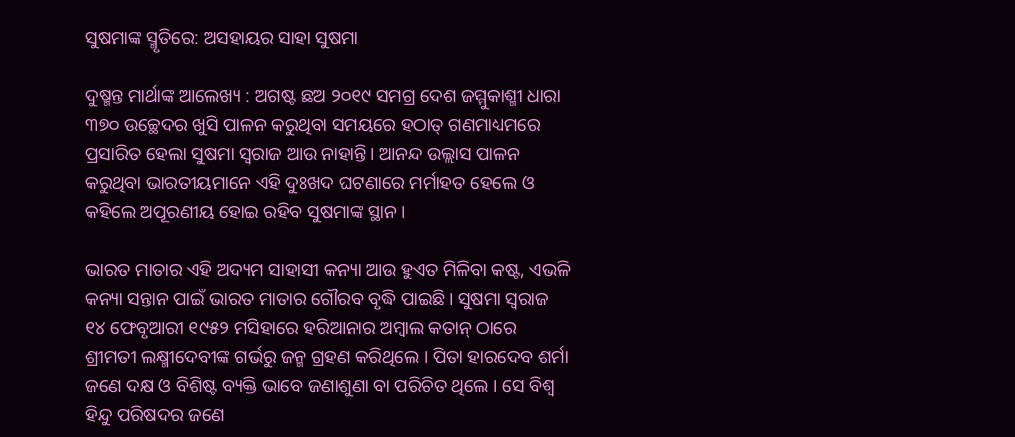ସୁଷମାଙ୍କ ସ୍ମୃତିରେ: ଅସହାୟର ସାହା ସୁଷମା

ଦୁଷ୍ମନ୍ତ ମାର୍ଥାଙ୍କ ଆଲେଖ୍ୟ : ଅଗଷ୍ଟ ଛଅ ୨୦୧୯ ସମଗ୍ର ଦେଶ ଜମ୍ମୁକାଶ୍ମୀ ଧାରା ୩୭୦ ଉଚ୍ଛେଦର ଖୁସି ପାଳନ କରୁଥିବା ସମୟରେ ହଠାତ୍‍ ଗଣମାଧ୍ୟମରେ ପ୍ରସାରିତ ହେଲା ସୁଷମା ସ୍ୱରାଜ ଆଉ ନାହାନ୍ତି। ଆନନ୍ଦ ଉଲ୍ଲାସ ପାଳନ କରୁଥିବା ଭାରତୀୟମାନେ ଏହି ଦୁଃଖଦ ଘଟଣାରେ ମର୍ମାହତ ହେଲେ ଓ କହିଲେ ଅପୂରଣୀୟ ହୋଇ ରହିବ ସୁଷମାଙ୍କ ସ୍ଥାନ ।

ଭାରତ ମାତାର ଏହି ଅଦ୍ୟମ ସାହାସୀ କନ୍ୟା ଆଉ ହୁଏତ ମିଳିବା କଷ୍ଟ, ଏଭଳି କନ୍ୟା ସନ୍ତାନ ପାଇଁ ଭାରତ ମାତାର ଗୌରବ ବୃଦ୍ଧି ପାଇଛି। ସୁଷମା ସ୍ୱରାଜ ୧୪ ଫେବୃଆରୀ ୧୯୫୨ ମସିହାରେ ହରିଆନାର ଅମ୍ବାଲ କତାନ୍‍ ଠାରେ ଶ୍ରୀମତୀ ଲକ୍ଷ୍ମୀଦେବୀଙ୍କ ଗର୍ଭରୁ ଜନ୍ମ ଗ୍ରହଣ କରିଥିଲେ । ପିତା ହାରଦେବ ଶର୍ମା ଜଣେ ଦକ୍ଷ ଓ ବିଶିଷ୍ଟ ବ୍ୟକ୍ତି ଭାବେ ଜଣାଶୁଣା ବା ପରିଚିତ ଥିଲେ । ସେ ବିଶ୍ୱ ହିନ୍ଦୁ ପରିଷଦର ଜଣେ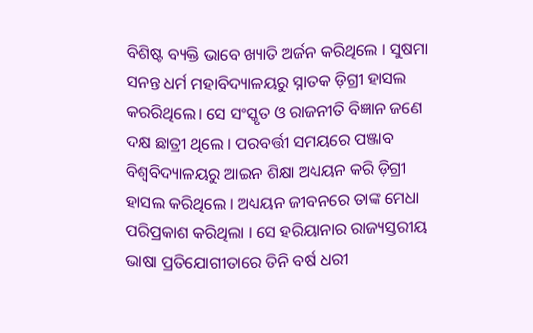ବିଶିଷ୍ଟ ବ୍ୟକ୍ତି ଭାବେ ଖ୍ୟାତି ଅର୍ଜନ କରିଥିଲେ । ସୁଷମା ସନନ୍ତ ଧର୍ମ ମହାବିଦ୍ୟାଳୟରୁ ସ୍ନାତକ ଡ଼ିଗ୍ରୀ ହାସଲ କରରିଥିଲେ। ସେ ସଂସ୍କୃତ ଓ ରାଜନୀତି ବିଜ୍ଞାନ ଜଣେ ଦକ୍ଷ ଛାତ୍ରୀ ଥିଲେ । ପରବର୍ତ୍ତୀ ସମୟରେ ପଞ୍ଜାବ ବିଶ୍ୱବିଦ୍ୟାଳୟରୁ ଆଇନ ଶିକ୍ଷା ଅଧ୍ୟୟନ କରି ଡ଼ିଗ୍ରୀ ହାସଲ କରିଥିଲେ । ଅଧ୍ୟୟନ ଜୀବନରେ ତାଙ୍କ ମେଧା ପରିପ୍ରକାଶ କରିଥିଲା । ସେ ହରିୟାନାର ରାଜ୍ୟସ୍ତରୀୟ ଭାଷା ପ୍ରତିଯୋଗୀତାରେ ତିନି ବର୍ଷ ଧରୀ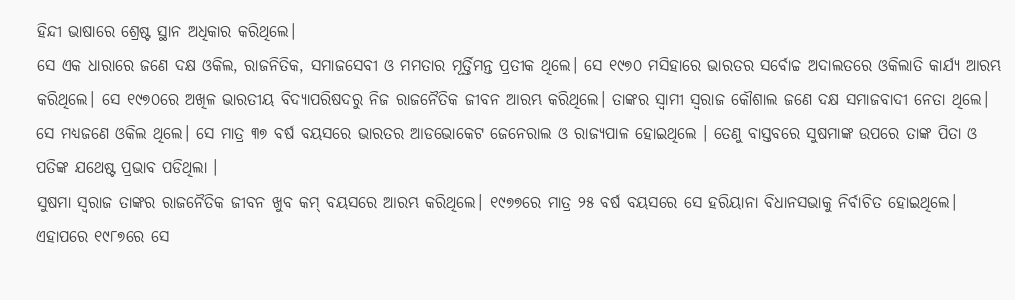ହିନ୍ଦୀ ଭାଷାରେ ଶ୍ରେଷ୍ଟ ସ୍ଥାନ ଅଧିକାର କରିଥିଲେ।
ସେ ଏକ ଧାରାରେ ଜଣେ ଦକ୍ଷ ଓକିଲ, ରାଜନିତିକ, ସମାଜସେବୀ ଓ ମମତାର ମୂର୍ତ୍ତିମନ୍ତ ପ୍ରତୀକ ଥିଲେ। ସେ ୧୯୭୦ ମସିହାରେ ଭାରତର ସର୍ବୋଚ୍ଚ ଅଦାଲତରେ ଓକିଲାତି କାର୍ଯ୍ୟ ଆରମ୍ଭ କରିଥିଲେ। ସେ ୧୯୭୦ରେ ଅଖିଳ ଭାରତୀୟ ବିଦ୍ୟାପରିଷଦରୁ ନିଜ ରାଜନୈତିକ ଜୀବନ ଆରମ୍ଭ କରିଥିଲେ। ତାଙ୍କର ସ୍ୱାମୀ ସ୍ୱରାଜ କୌଶାଲ ଜଣେ ଦକ୍ଷ ସମାଜବାଦୀ ନେତା ଥିଲେ। ସେ ମଧ୍ୟଜଣେ ଓକିଲ ଥିଲେ। ସେ ମାତ୍ର ୩୭ ବର୍ଷ ବୟସରେ ଭାରତର ଆଡଭୋକେଟ ଜେନେରାଲ ଓ ରାଜ୍ୟପାଳ ହୋଇଥିଲେ । ତେଣୁ ବାସ୍ତବରେ ସୁଷମାଙ୍କ ଉପରେ ତାଙ୍କ ପିତା ଓ ପତିଙ୍କ ଯଥେଷ୍ଟ ପ୍ରଭାବ ପଡିଥିଲା ।
ସୁଷମା ସ୍ୱରାଜ ତାଙ୍କର ରାଜନୈତିକ ଜୀବନ ଖୁବ କମ୍‍ ବୟସରେ ଆରମ୍ଭ କରିଥିଲେ। ୧୯୭୭ରେ ମାତ୍ର ୨୫ ବର୍ଷ ବୟସରେ ସେ ହରିୟାନା ବିଧାନସଭାକୁ ନିର୍ବାଚିତ ହୋଇଥିଲେ। ଏହାପରେ ୧୯୮୭ରେ ସେ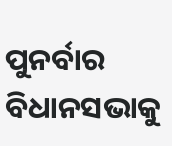ପୁନର୍ବାର ବିଧାନସଭାକୁ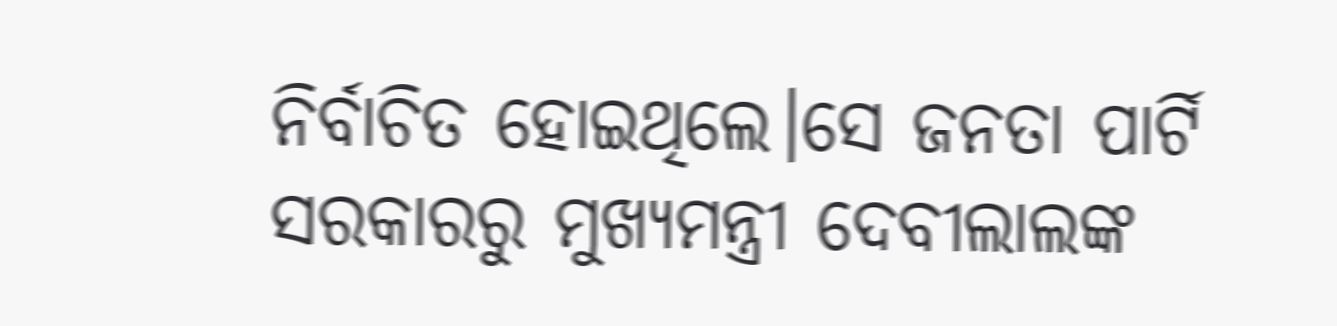ନିର୍ବାଚିତ ହୋଇଥିଲେ।ସେ ଜନତା ପାର୍ଟି ସରକାରରୁ ମୁଖ୍ୟମନ୍ତ୍ରୀ ଦେବୀଲାଲଙ୍କ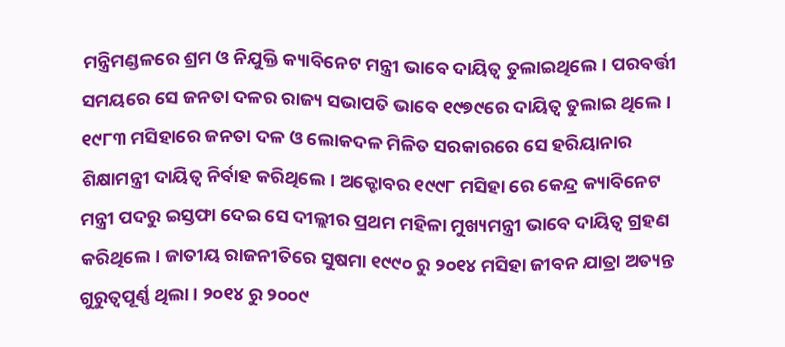ମନ୍ତ୍ରିମଣ୍ଡଳରେ ଶ୍ରମ ଓ ନିଯୁକ୍ତି କ୍ୟାବିନେଟ ମନ୍ତ୍ରୀ ଭାବେ ଦାୟିତ୍ୱ ତୁଲାଇଥିଲେ। ପରବର୍ତ୍ତୀ ସମୟରେ ସେ ଜନତା ଦଳର ରାଜ୍ୟ ସଭାପତି ଭାବେ ୧୯୭୯ରେ ଦାୟିତ୍ୱ ତୁଲାଇ ଥିଲେ। ୧୯୮୩ ମସିହାରେ ଜନତା ଦଳ ଓ ଲୋକଦଳ ମିଳିତ ସରକାରରେ ସେ ହରିୟାନାର ଶିକ୍ଷାମନ୍ତ୍ରୀ ଦାୟିତ୍ୱ ନିର୍ବାହ କରିଥିଲେ। ଅକ୍ଟୋବର ୧୯୯୮ ମସିହା ରେ କେନ୍ଦ୍ର କ୍ୟାବିନେଟ ମନ୍ତ୍ରୀ ପଦରୁ ଇସ୍ତଫା ଦେଇ ସେ ଦୀଲ୍ଲୀର ପ୍ରଥମ ମହିଳା ମୁଖ୍ୟମନ୍ତ୍ରୀ ଭାବେ ଦାୟିତ୍ୱ ଗ୍ରହଣ କରିଥିଲେ। ଜାତୀୟ ରାଜନୀତିରେ ସୁଷମା ୧୯୯୦ ରୁ ୨୦୧୪ ମସିହା ଜୀବନ ଯାତ୍ରା ଅତ୍ୟନ୍ତ ଗୁରୁତ୍ୱପୂର୍ଣ୍ଣ ଥିଲା । ୨୦୧୪ ରୁ ୨୦୦୯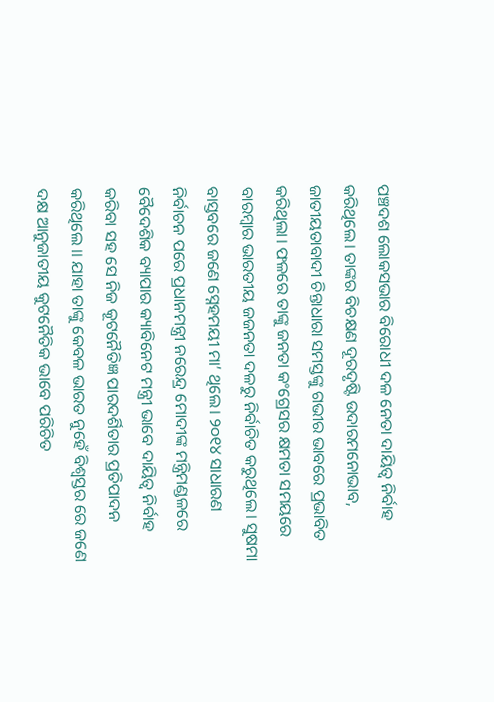ପଞ୍ଚଦଶ ଲୋକସଭାର ବିରୋଧୀ ଦଳ ନେତା ଦାୟିତ୍ବ ନିର୍ବାହ କରିଥିଲେ। ତାଙ୍କର ବିଚକ୍ଷଣ ଦୂରଦୃଷ୍ଟି ଉଦାରମନୋଭାବ, ଜାତୀୟତାବାଦୀ ଚିନ୍ତାଧାରା ସମସ୍ତଙ୍କୁ ଗଭୀର ଭାବରେ ପ୍ରଭାବିତ କରିଥିଲା। ଫଳରେ ତାଙ୍କୁ ଜନତା କଂଗ୍ରେସର କ୍ଷମତା ସମୟରେ ବାରମ୍ବାର ଭାରତୀୟ ଜଜନତା ଦଳରୁ ନିର୍ବାଚିତ କରୁଥିଲେ। ସୁଷମା ବାସ୍ତବରେ ଜଣେ ସ୍ନେହମୟୀ ମା’ ଥିଲେ। ୨୦୧୪ ସାଧାରଣ ନିର୍ବାଚନ ପରେ ପ୍ରଧାନମନ୍ତ୍ରୀ ନରେନ୍ଦ୍ର ମୋଦୀଙ୍କ ମନ୍ତ୍ରିମଣ୍ଡଳରେ ବୈଦେଶିକ ବ୍ୟାପାର କ୍ୟାବିନେଟ ମନ୍ତ୍ରୀ ଭାବେ ଦାୟିତ୍ୱ ନିର୍ବାହ କରିବା ସହ ସେ ନିଜ କୂଟନୈତିଜ୍ଞ ପାରଦର୍ଶିତାର ପ୍ରତିପାଦନ କରିଥିଲେ ।। ଯାହା ତାଙ୍କୁ କେବଳ ଭାରତ ନୁହେଁ ବିଶ୍ୱସ୍ତର ରେ ଜଣେ ଦକ୍ଷ ଆନୁଜାତୀୟ କୁଟନୈତିକ ଭାବେ ପରିଚିତ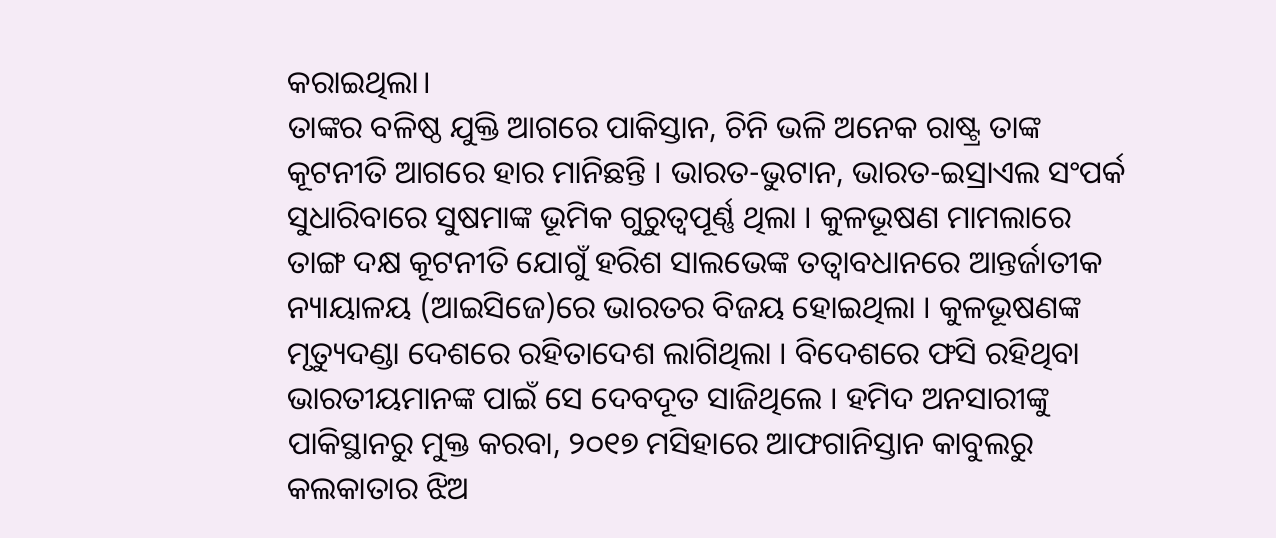କରାଇଥିଲା।
ତାଙ୍କର ବଳିଷ୍ଠ ଯୁକ୍ତି ଆଗରେ ପାକିସ୍ତାନ, ଚିନି ଭଳି ଅନେକ ରାଷ୍ଟ୍ର ତାଙ୍କ କୂଟନୀତି ଆଗରେ ହାର ମାନିଛନ୍ତି । ଭାରତ-ଭୁଟାନ, ଭାରତ-ଇସ୍ରାଏଲ ସଂପର୍କ ସୁଧାରିବାରେ ସୁଷମାଙ୍କ ଭୂମିକ ଗୁରୁତ୍ୱପୂର୍ଣ୍ଣ ଥିଲା । କୁଳଭୂଷଣ ମାମଲାରେ ତାଙ୍ଗ ଦକ୍ଷ କୂଟନୀତି ଯୋଗୁଁ ହରିଶ ସାଲଭେଙ୍କ ତତ୍ୱାବଧାନରେ ଆନ୍ତର୍ଜାତୀକ ନ୍ୟାୟାଳୟ (ଆଇସିଜେ)ରେ ଭାରତର ବିଜୟ ହୋଇଥିଲା । କୁଳଭୂଷଣଙ୍କ ମୃତ୍ୟୁଦଣ୍ଡା ଦେଶରେ ରହିତାଦେଶ ଲାଗିଥିଲା । ବିଦେଶରେ ଫସି ରହିଥିବା ଭାରତୀୟମାନଙ୍କ ପାଇଁ ସେ ଦେବଦୂତ ସାଜିଥିଲେ । ହମିଦ ଅନସାରୀଙ୍କୁ ପାକିସ୍ଥାନରୁ ମୁକ୍ତ କରବା, ୨୦୧୭ ମସିହାରେ ଆଫଗାନିସ୍ତାନ କାବୁଲରୁ କଲକାତାର ଝିଅ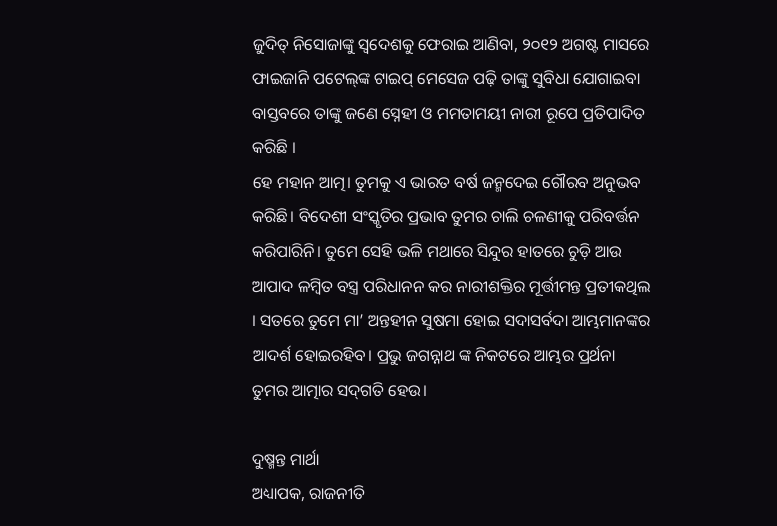ଜୁଦିତ୍‍ ନିସୋଜାଙ୍କୁ ସ୍ବଦେଶକୁ ଫେରାଇ ଆଣିବା, ୨୦୧୨ ଅଗଷ୍ଟ ମାସରେ ଫାଇଜାନି ପଟେଲ୍‍ଙ୍କ ଟାଇପ୍‍ ମେସେଜ ପଢ଼ି ତାଙ୍କୁ ସୁବିଧା ଯୋଗାଇବା ବାସ୍ତବରେ ତାଙ୍କୁ ଜଣେ ସ୍ନେହୀ ଓ ମମତାମୟୀ ନାରୀ ରୂପେ ପ୍ରତିପାଦିତ କରିଛି ।
ହେ ମହାନ ଆତ୍ମ। ତୁମକୁ ଏ ଭାରତ ବର୍ଷ ଜନ୍ମଦେଇ ଗୌରବ ଅନୁଭବ କରିଛି। ବିଦେଶୀ ସଂସ୍କୃତିର ପ୍ରଭାବ ତୁମର ଚାଲି ଚଳଣୀକୁ ପରିବର୍ତ୍ତନ କରିପାରିନି। ତୁମେ ସେହି ଭଳି ମଥାରେ ସିନ୍ଦୁର ହାତରେ ଚୁଡ଼ି ଆଉ ଆପାଦ ଳମ୍ବିତ ବସ୍ତ୍ର ପରିଧାନନ କର ନାରୀଶକ୍ତିର ମୂର୍ତ୍ତୀମନ୍ତ ପ୍ରତୀକଥିଲ । ସତରେ ତୁମେ ମା’ ଅନ୍ତହୀନ ସୁଷମା ହୋଇ ସଦାସର୍ବଦା ଆମ୍ଭମାନଙ୍କର ଆଦର୍ଶ ହୋଇରହିବ। ପ୍ରଭୁ ଜଗନ୍ନାଥ ଙ୍କ ନିକଟରେ ଆମ୍ଭର ପ୍ରର୍ଥନା ତୁମର ଆତ୍ମାର ସଦ୍‍ଗତି ହେଉ।

ଦୁଷ୍ମନ୍ତ ମାର୍ଥା
ଅଧ୍ୟାପକ, ରାଜନୀତି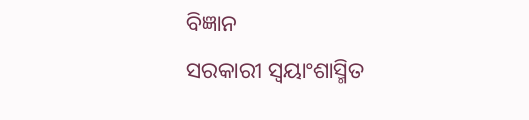ବିଜ୍ଞାନ
ସରକାରୀ ସ୍ୱୟାଂଶାସ୍ମିତ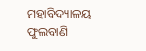ମହାବିଦ୍ୟାଳୟ ଫୁଲବାଣି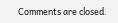Comments are closed.